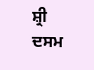ਸ਼੍ਰੀ ਦਸਮ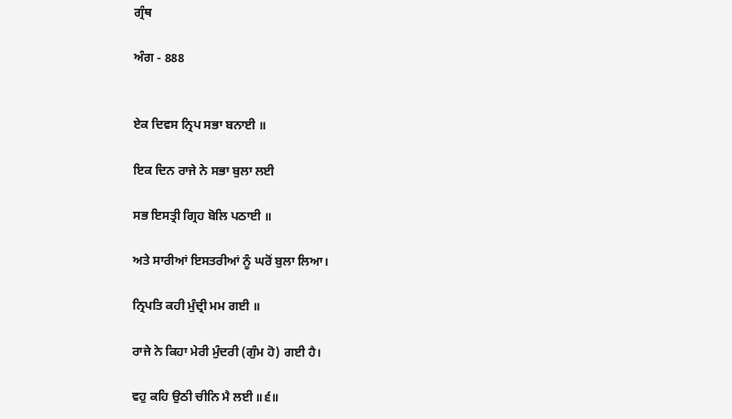ਗ੍ਰੰਥ

ਅੰਗ - 888


ਏਕ ਦਿਵਸ ਨ੍ਰਿਪ ਸਭਾ ਬਨਾਈ ॥

ਇਕ ਦਿਨ ਰਾਜੇ ਨੇ ਸਭਾ ਬੁਲਾ ਲਈ

ਸਭ ਇਸਤ੍ਰੀ ਗ੍ਰਿਹ ਬੋਲਿ ਪਠਾਈ ॥

ਅਤੇ ਸਾਰੀਆਂ ਇਸਤਰੀਆਂ ਨੂੰ ਘਰੋਂ ਬੁਲਾ ਲਿਆ।

ਨ੍ਰਿਪਤਿ ਕਹੀ ਮੁੰਦ੍ਰੀ ਮਮ ਗਈ ॥

ਰਾਜੇ ਨੇ ਕਿਹਾ ਮੇਰੀ ਮੁੰਦਰੀ (ਗੁੰਮ ਹੋ) ਗਈ ਹੈ।

ਵਹੁ ਕਹਿ ਉਠੀ ਚੀਨਿ ਮੈ ਲਈ ॥੬॥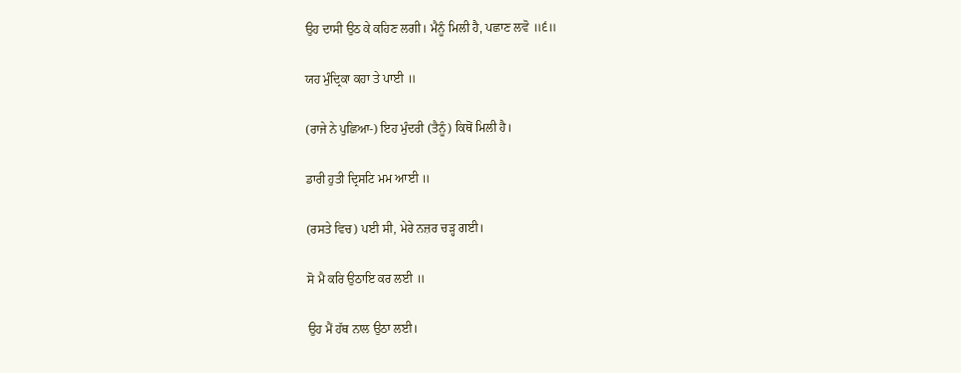ਉਹ ਦਾਸੀ ਉਠ ਕੇ ਕਹਿਣ ਲਗੀ। ਮੈਨੂੰ ਮਿਲੀ ਹੈ, ਪਛਾਣ ਲਵੋ ॥੬॥

ਯਹ ਮੁੰਦ੍ਰਿਕਾ ਕਹਾ ਤੇ ਪਾਈ ॥

(ਰਾਜੇ ਨੇ ਪੁਛਿਆ-) ਇਹ ਮੁੰਦਰੀ (ਤੈਨੂੰ) ਕਿਥੋਂ ਮਿਲੀ ਹੈ।

ਡਾਰੀ ਹੁਤੀ ਦ੍ਰਿਸਟਿ ਮਮ ਆਈ ॥

(ਰਸਤੇ ਵਿਚ) ਪਈ ਸੀ, ਮੇਰੇ ਨਜ਼ਰ ਚੜ੍ਹ ਗਈ।

ਸੋ ਮੈ ਕਰਿ ਉਠਾਇ ਕਰ ਲਈ ॥

ਉਹ ਮੈਂ ਹੱਥ ਨਾਲ ਉਠਾ ਲਈ।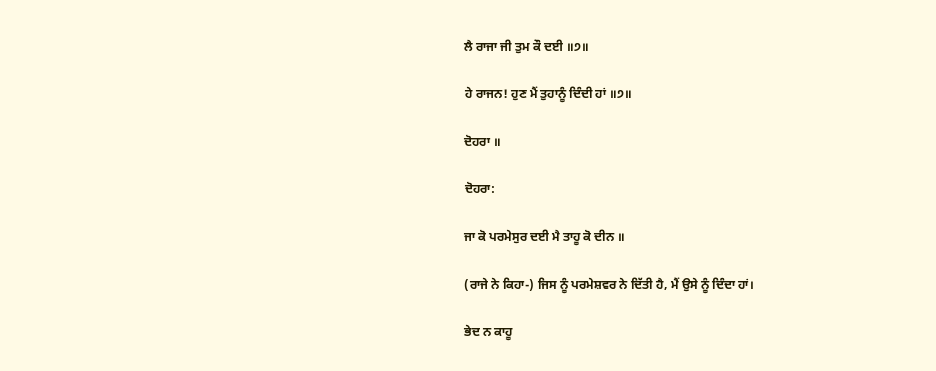ਲੈ ਰਾਜਾ ਜੀ ਤੁਮ ਕੌ ਦਈ ॥੭॥

ਹੇ ਰਾਜਨ! ਹੁਣ ਮੈਂ ਤੁਹਾਨੂੰ ਦਿੰਦੀ ਹਾਂ ॥੭॥

ਦੋਹਰਾ ॥

ਦੋਹਰਾ:

ਜਾ ਕੋ ਪਰਮੇਸੁਰ ਦਈ ਮੈ ਤਾਹੂ ਕੋ ਦੀਨ ॥

(ਰਾਜੇ ਨੇ ਕਿਹਾ-) ਜਿਸ ਨੂੰ ਪਰਮੇਸ਼ਵਰ ਨੇ ਦਿੱਤੀ ਹੈ, ਮੈਂ ਉਸੇ ਨੂੰ ਦਿੰਦਾ ਹਾਂ।

ਭੇਦ ਨ ਕਾਹੂ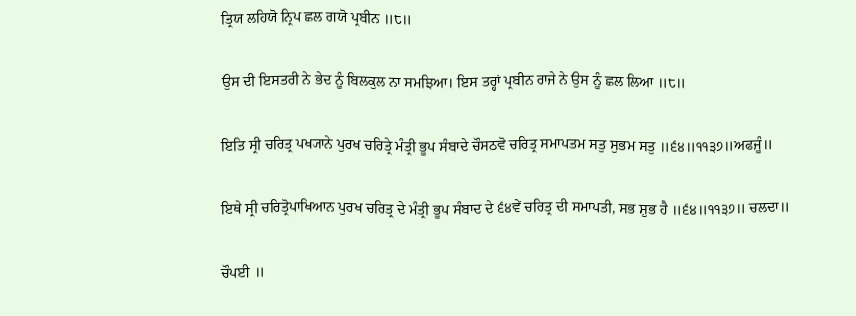ਤ੍ਰਿਯ ਲਹਿਯੋ ਨ੍ਰਿਪ ਛਲ ਗਯੋ ਪ੍ਰਬੀਨ ॥੮॥

ਉਸ ਦੀ ਇਸਤਰੀ ਨੇ ਭੇਦ ਨੂੰ ਬਿਲਕੁਲ ਨਾ ਸਮਝਿਆ। ਇਸ ਤਰ੍ਹਾਂ ਪ੍ਰਬੀਨ ਰਾਜੇ ਨੇ ਉਸ ਨੂੰ ਛਲ ਲਿਆ ॥੮॥

ਇਤਿ ਸ੍ਰੀ ਚਰਿਤ੍ਰ ਪਖ੍ਯਾਨੇ ਪੁਰਖ ਚਰਿਤ੍ਰੇ ਮੰਤ੍ਰੀ ਭੂਪ ਸੰਬਾਦੇ ਚੌਸਠਵੋ ਚਰਿਤ੍ਰ ਸਮਾਪਤਮ ਸਤੁ ਸੁਭਮ ਸਤੁ ॥੬੪॥੧੧੩੭॥ਅਫਜੂੰ॥

ਇਥੇ ਸ੍ਰੀ ਚਰਿਤ੍ਰੋਪਾਖਿਆਨ ਪੁਰਖ ਚਰਿਤ੍ਰ ਦੇ ਮੰਤ੍ਰੀ ਭੂਪ ਸੰਬਾਦ ਦੇ ੬੪ਵੇਂ ਚਰਿਤ੍ਰ ਦੀ ਸਮਾਪਤੀ, ਸਭ ਸ਼ੁਭ ਹੈ ॥੬੪॥੧੧੩੭॥ ਚਲਦਾ॥

ਚੌਪਈ ॥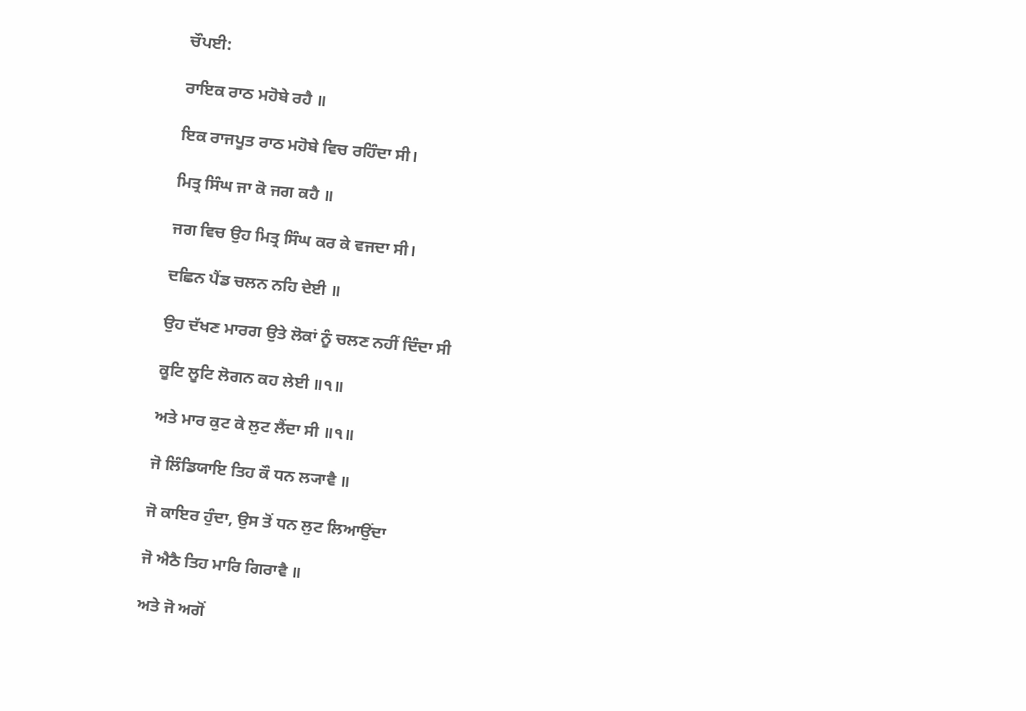ਚੌਪਈ:

ਰਾਇਕ ਰਾਠ ਮਹੋਬੇ ਰਹੈ ॥

ਇਕ ਰਾਜਪੂਤ ਰਾਠ ਮਹੋਬੇ ਵਿਚ ਰਹਿੰਦਾ ਸੀ।

ਮਿਤ੍ਰ ਸਿੰਘ ਜਾ ਕੋ ਜਗ ਕਹੈ ॥

ਜਗ ਵਿਚ ਉਹ ਮਿਤ੍ਰ ਸਿੰਘ ਕਰ ਕੇ ਵਜਦਾ ਸੀ।

ਦਛਿਨ ਪੈਂਡ ਚਲਨ ਨਹਿ ਦੇਈ ॥

ਉਹ ਦੱਖਣ ਮਾਰਗ ਉਤੇ ਲੋਕਾਂ ਨੂੰ ਚਲਣ ਨਹੀਂ ਦਿੰਦਾ ਸੀ

ਕੂਟਿ ਲੂਟਿ ਲੋਗਨ ਕਹ ਲੇਈ ॥੧॥

ਅਤੇ ਮਾਰ ਕੁਟ ਕੇ ਲੁਟ ਲੈਂਦਾ ਸੀ ॥੧॥

ਜੋ ਲਿੰਡਿਯਾਇ ਤਿਹ ਕੌ ਧਨ ਲ੍ਯਾਵੈ ॥

ਜੋ ਕਾਇਰ ਹੁੰਦਾ, ਉਸ ਤੋਂ ਧਨ ਲੁਟ ਲਿਆਉਂਦਾ

ਜੋ ਐਠੈ ਤਿਹ ਮਾਰਿ ਗਿਰਾਵੈ ॥

ਅਤੇ ਜੋ ਅਗੋਂ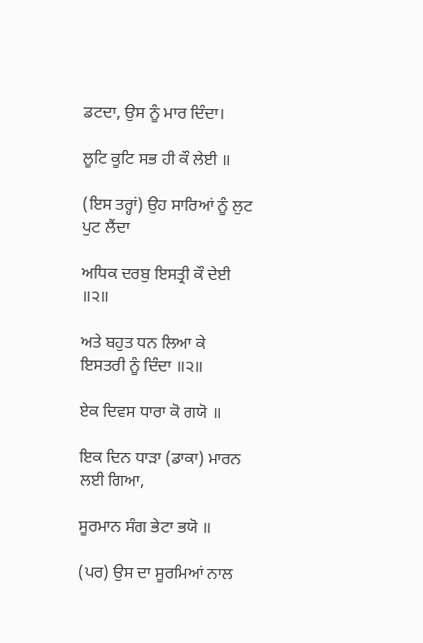ਡਟਦਾ, ਉਸ ਨੂੰ ਮਾਰ ਦਿੰਦਾ।

ਲੂਟਿ ਕੂਟਿ ਸਭ ਹੀ ਕੌ ਲੇਈ ॥

(ਇਸ ਤਰ੍ਹਾਂ) ਉਹ ਸਾਰਿਆਂ ਨੂੰ ਲੁਟ ਪੁਟ ਲੈਂਦਾ

ਅਧਿਕ ਦਰਬੁ ਇਸਤ੍ਰੀ ਕੌ ਦੇਈ ॥੨॥

ਅਤੇ ਬਹੁਤ ਧਨ ਲਿਆ ਕੇ ਇਸਤਰੀ ਨੂੰ ਦਿੰਦਾ ॥੨॥

ਏਕ ਦਿਵਸ ਧਾਰਾ ਕੋ ਗਯੋ ॥

ਇਕ ਦਿਨ ਧਾੜਾ (ਡਾਕਾ) ਮਾਰਨ ਲਈ ਗਿਆ,

ਸੂਰਮਾਨ ਸੰਗ ਭੇਟਾ ਭਯੋ ॥

(ਪਰ) ਉਸ ਦਾ ਸੂਰਮਿਆਂ ਨਾਲ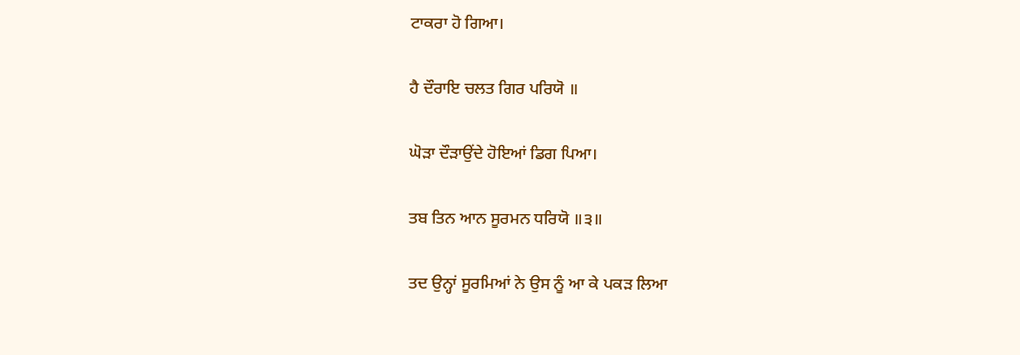ਟਾਕਰਾ ਹੋ ਗਿਆ।

ਹੈ ਦੌਰਾਇ ਚਲਤ ਗਿਰ ਪਰਿਯੋ ॥

ਘੋੜਾ ਦੌੜਾਉਂਦੇ ਹੋਇਆਂ ਡਿਗ ਪਿਆ।

ਤਬ ਤਿਨ ਆਨ ਸੂਰਮਨ ਧਰਿਯੋ ॥੩॥

ਤਦ ਉਨ੍ਹਾਂ ਸੂਰਮਿਆਂ ਨੇ ਉਸ ਨੂੰ ਆ ਕੇ ਪਕੜ ਲਿਆ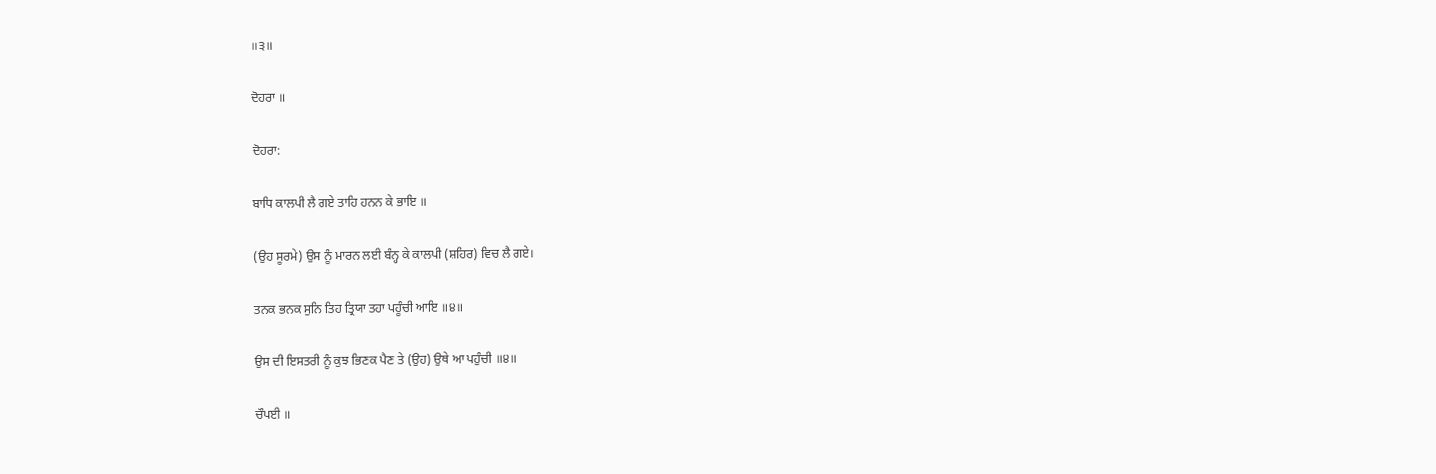॥੩॥

ਦੋਹਰਾ ॥

ਦੋਹਰਾ:

ਬਾਧਿ ਕਾਲਪੀ ਲੈ ਗਏ ਤਾਹਿ ਹਨਨ ਕੇ ਭਾਇ ॥

(ਉਹ ਸੂਰਮੇ) ਉਸ ਨੂੰ ਮਾਰਨ ਲਈ ਬੰਨ੍ਹ ਕੇ ਕਾਲਪੀ (ਸ਼ਹਿਰ) ਵਿਚ ਲੈ ਗਏ।

ਤਨਕ ਭਨਕ ਸੁਨਿ ਤਿਹ ਤ੍ਰਿਯਾ ਤਹਾ ਪਹੂੰਚੀ ਆਇ ॥੪॥

ਉਸ ਦੀ ਇਸਤਰੀ ਨੂੰ ਕੁਝ ਭਿਣਕ ਪੈਣ ਤੇ (ਉਹ) ਉਥੇ ਆ ਪਹੁੰਚੀ ॥੪॥

ਚੌਪਈ ॥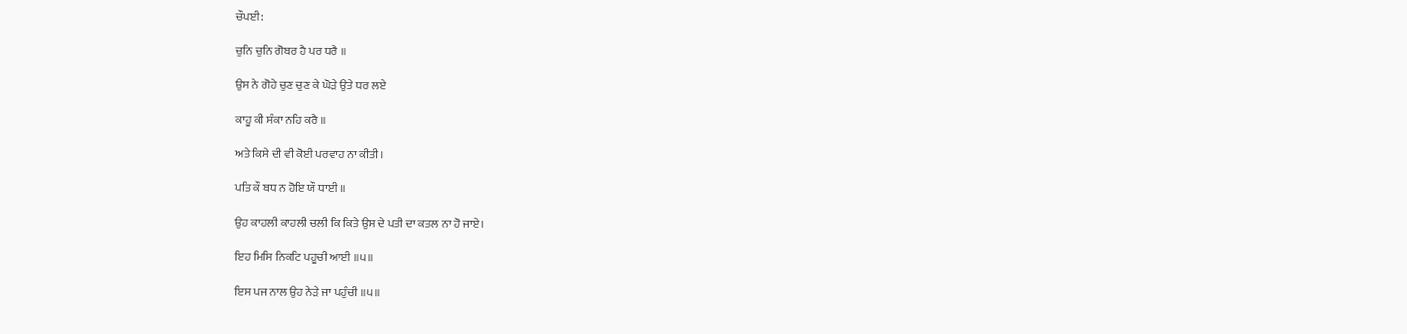ਚੌਪਈ:

ਚੁਨਿ ਚੁਨਿ ਗੋਬਰ ਹੈ ਪਰ ਧਰੈ ॥

ਉਸ ਨੇ ਗੋਹੇ ਚੁਣ ਚੁਣ ਕੇ ਘੋੜੇ ਉਤੇ ਧਰ ਲਏ

ਕਾਹੂ ਕੀ ਸੰਕਾ ਨਹਿ ਕਰੈ ॥

ਅਤੇ ਕਿਸੇ ਦੀ ਵੀ ਕੋਈ ਪਰਵਾਹ ਨਾ ਕੀਤੀ।

ਪਤਿ ਕੌ ਬਧ ਨ ਹੋਇ ਯੌ ਧਾਈ ॥

ਉਹ ਕਾਹਲੀ ਕਾਹਲੀ ਚਲੀ ਕਿ ਕਿਤੇ ਉਸ ਦੇ ਪਤੀ ਦਾ ਕਤਲ ਨਾ ਹੋ ਜਾਏ।

ਇਹ ਮਿਸਿ ਨਿਕਟਿ ਪਹੂਚੀ ਆਈ ॥੫॥

ਇਸ ਪਜ ਨਾਲ ਉਹ ਨੇੜੇ ਜਾ ਪਹੁੰਚੀ ॥੫॥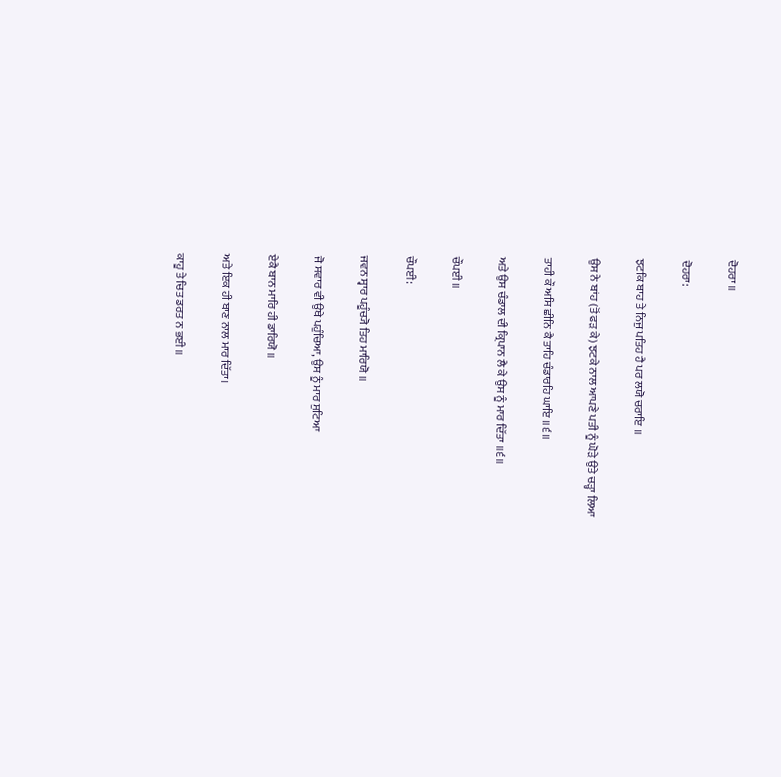ਦੋਹਰਾ ॥

ਦੋਹਰਾ:

ਝਟਕਿ ਬਾਹ ਤੇ ਨਿਜੁ ਪਤਿਹ ਹੈ ਪਰ ਲਯੋ ਚਰਾਇ ॥

ਉਸ ਨੇ ਬਾਂਹ (ਤੋਂ ਫੜ ਕੇ) ਝਟਕੇ ਨਾਲ ਆਪਣੇ ਪਤੀ ਨੂੰ ਘੋੜੇ ਉਤੇ ਚੜ੍ਹਾ ਲਿਆ

ਤਾਹੀ ਕੌ ਅਸਿ ਛੀਨਿ ਕੈ ਤਾਹਿ ਚੰਡਾਰਹਿ ਘਾਇ ॥੬॥

ਅਤੇ ਉਸ ਚੰਡਾਲ ਦੀ ਕ੍ਰਿਪਾਨ ਲੈ ਕੇ ਉਸ ਨੂੰ ਮਾਰ ਦਿੱਤਾ ॥੬॥

ਚੌਪਈ ॥

ਚੌਪਈ:

ਜਵਨ ਸ੍ਵਾਰ ਪਹੂੰਚ੍ਯੋ ਤਿਹ ਮਾਰਿਯੋ ॥

ਜੋ ਸਵਾਰ ਵੀ ਉਥੇ ਪਹੁੰਚਿਆ, ਉਸ ਨੂੰ ਮਾਰ ਸੁਟਿਆ

ਏਕੈ ਬਾਨ ਮਾਰਿ ਹੀ ਡਾਰਿਯੋ ॥

ਅਤੇ ਇਕ ਹੀ ਬਾਣ ਨਾਲ ਮਾਰ ਦਿੱਤਾ।

ਕਾਹੂ ਤੇ ਚਿਤ ਡਰਤ ਨ ਭਈ ॥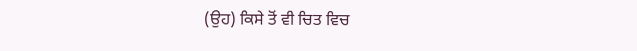(ਉਹ) ਕਿਸੇ ਤੋਂ ਵੀ ਚਿਤ ਵਿਚ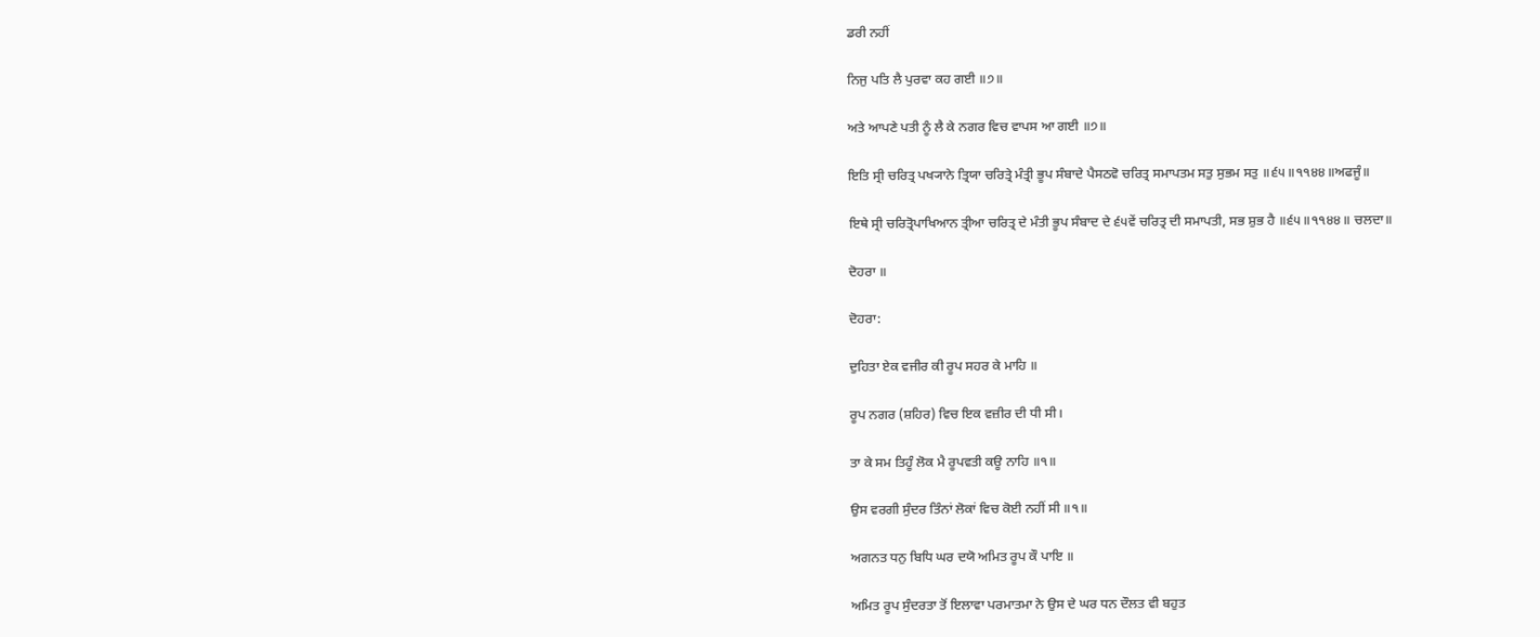ਡਰੀ ਨਹੀਂ

ਨਿਜੁ ਪਤਿ ਲੈ ਪੁਰਵਾ ਕਹ ਗਈ ॥੭॥

ਅਤੇ ਆਪਣੇ ਪਤੀ ਨੂੰ ਲੈ ਕੇ ਨਗਰ ਵਿਚ ਵਾਪਸ ਆ ਗਈ ॥੭॥

ਇਤਿ ਸ੍ਰੀ ਚਰਿਤ੍ਰ ਪਖ੍ਯਾਨੇ ਤ੍ਰਿਯਾ ਚਰਿਤ੍ਰੇ ਮੰਤ੍ਰੀ ਭੂਪ ਸੰਬਾਦੇ ਪੈਸਠਵੋ ਚਰਿਤ੍ਰ ਸਮਾਪਤਮ ਸਤੁ ਸੁਭਮ ਸਤੁ ॥੬੫॥੧੧੪੪॥ਅਫਜੂੰ॥

ਇਥੇ ਸ੍ਰੀ ਚਰਿਤ੍ਰੋਪਾਖਿਆਨ ਤ੍ਰੀਆ ਚਰਿਤ੍ਰ ਦੇ ਮੰਤੀ ਭੂਪ ਸੰਬਾਦ ਦੇ ੬੫ਵੇਂ ਚਰਿਤ੍ਰ ਦੀ ਸਮਾਪਤੀ, ਸਭ ਸ਼ੁਭ ਹੈ ॥੬੫॥੧੧੪੪॥ ਚਲਦਾ॥

ਦੋਹਰਾ ॥

ਦੋਹਰਾ:

ਦੁਹਿਤਾ ਏਕ ਵਜੀਰ ਕੀ ਰੂਪ ਸਹਰ ਕੇ ਮਾਹਿ ॥

ਰੂਪ ਨਗਰ (ਸ਼ਹਿਰ) ਵਿਚ ਇਕ ਵਜ਼ੀਰ ਦੀ ਧੀ ਸੀ।

ਤਾ ਕੇ ਸਮ ਤਿਹੂੰ ਲੋਕ ਮੈ ਰੂਪਵਤੀ ਕਊ ਨਾਹਿ ॥੧॥

ਉਸ ਵਰਗੀ ਸੁੰਦਰ ਤਿੰਨਾਂ ਲੋਕਾਂ ਵਿਚ ਕੋਈ ਨਹੀਂ ਸੀ ॥੧॥

ਅਗਨਤ ਧਨੁ ਬਿਧਿ ਘਰ ਦਯੋ ਅਮਿਤ ਰੂਪ ਕੌ ਪਾਇ ॥

ਅਮਿਤ ਰੂਪ ਸੁੰਦਰਤਾ ਤੋਂ ਇਲਾਵਾ ਪਰਮਾਤਮਾ ਨੇ ਉਸ ਦੇ ਘਰ ਧਨ ਦੌਲਤ ਵੀ ਬਹੁਤ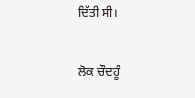ਦਿੱਤੀ ਸੀ।

ਲੋਕ ਚੌਦਹੂੰ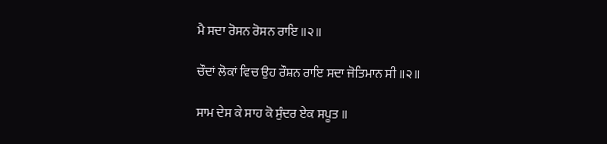ਮੈ ਸਦਾ ਰੋਸਨ ਰੋਸਨ ਰਾਇ ॥੨॥

ਚੌਦਾਂ ਲੋਕਾਂ ਵਿਚ ਉਹ ਰੌਸ਼ਨ ਰਾਇ ਸਦਾ ਜੋਤਿਮਾਨ ਸੀ ॥੨॥

ਸਾਮ ਦੇਸ ਕੇ ਸਾਹ ਕੋ ਸੁੰਦਰ ਏਕ ਸਪੂਤ ॥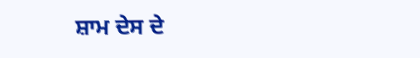ਸ਼ਾਮ ਦੇਸ ਦੇ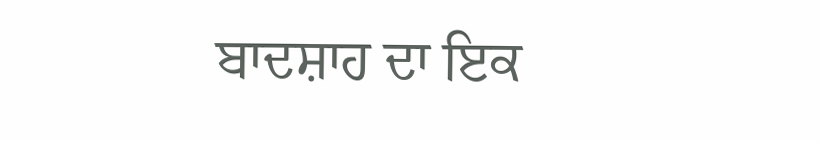ਬਾਦਸ਼ਾਹ ਦਾ ਇਕ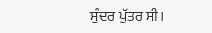ਸੁੰਦਰ ਪੁੱਤਰ ਸੀ।